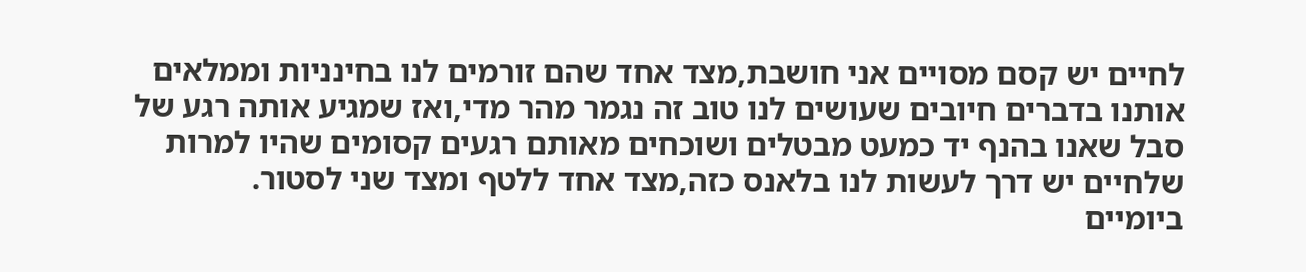לחיים יש קסם מסויים אני חושבת,מצד אחד שהם זורמים לנו בחינניות וממלאים אותנו בדברים חיובים שעושים לנו טוב זה נגמר מהר מדי,ואז שמגיע אותה רגע של סבל שאנו בהנף יד כמעט מבטלים ושוכחים מאותם רגעים קסומים שהיו למרות שלחיים יש דרך לעשות לנו בלאנס כזה,מצד אחד ללטף ומצד שני לסטור.
ביומיים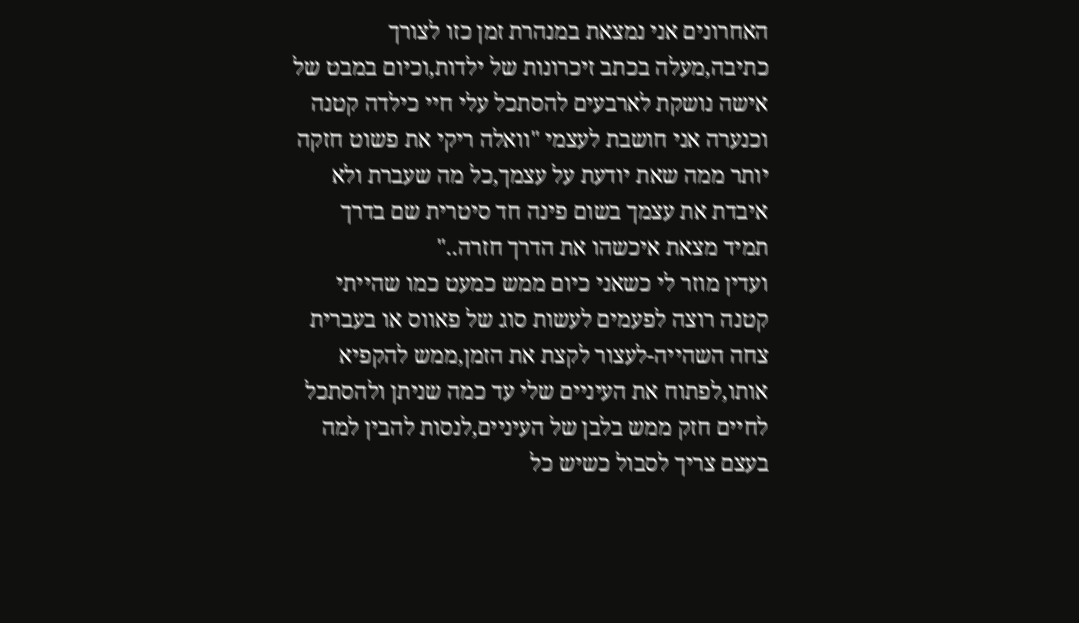האחרונים אני נמצאת במנהרת זמן כזו לצורך כתיבה,מעלה בכתב זיכרונות של ילדות,וכיום במבט של אישה נושקת לארבעים להסתכל עלי חיי כילדה קטנה וכנערה אני חושבת לעצמי "וואלה ריקי את פשוט חזקה יותר ממה שאת יודעת על עצמך,כל מה שעברת ולא איבדת את עצמך בשום פינה חד סיטרית שם בדרך תמיד מצאת איכשהו את הדרך חזרה.."
ועדין מוזר לי כשאני כיום ממש כמעט כמו שהייתי קטנה רוצה לפעמים לעשות סוג של פאווס או בעברית צחה השהייה-לעצור לקצת את הזמן,ממש להקפיא אותו,לפתוח את העיניים שלי עד כמה שניתן ולהסתכל לחיים חזק ממש בלבן של העיניים,לנסות להבין למה בעצם צריך לסבול כשיש כל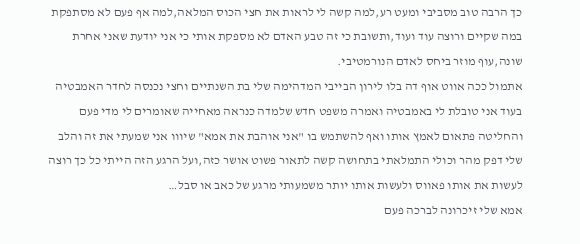כך הרבה טוב מסביבי ומעט רע,למה קשה לי לראות את חצי הכוס המלאה,למה אף פעם לא מסתפקת במה שקיים ורוצה עוד ועוד,ותשובת כי זה טבע האדם לא מספקת אותי כי אני יודעת שאני אחרת שונה,עוף מוזר ביחס לאדם הנורמטיבי.
אתמול ככה אווט אוף דה בלו לירון הבייבי המדהימה שלי בת השנתיים וחצי נכנסה לחדר האמבטיה בעוד אני טובלת לי באמבטיה ואמרה משפט חדש שלמדה כנראה מאחייה שאומרים לי מדי פעם והחליטה פתאום לאמץ אותו ואף להשתמש בו "אני אוהבת את אמא" שיווו אני שמעתי את זה והלב שלי דפק מהר וכולי התמלאתי בתחושה קשה לתאור פשוט אושר כזה,ועל הרגע הזה הייתי כל כך רוצה לעשות את אותו פאווס ולעשות אותו יותר משמעותי מרגע של כאב או סבל…
אמא שלי זיכרונה לברכה פעם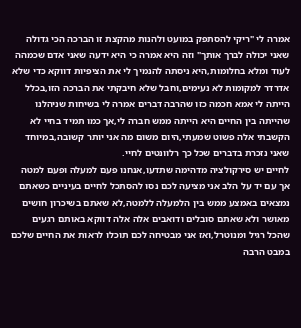אמרה לי "ריקי להסתפק במועט ולהנות מהקצת זו הברכה הכי גדולה שאני יכולה לברך אותך" וזה היא אמרה כי היא ידעה שאני אדם שכמהה לעוד ומלא בחלומות,היא ניסתה להנמיך לי את הציפיות דווקא כדי שלא אדרדר למקומות לא נעימים,וחבל שלא חיבקתי את הברכה הזו,בכלל הייתה לי אמא חכמה כזו שהרבה דברים אמרה לי בשיחות שניהלנו שהייתה בין החיים היא הייתה ממש חברה לי,אך כמו תמיד בחיי לא הקשבתי אלה פשוט שמעתי,היום משום מה אני יותר קשובה,במיוחד שאני נזכרת בדברים שכל כך רלוונטים לחיי.
לחיים יש סירקולציה מדהימה שתדעו,אנחנו פעם למעלה ופעם למטה אך עם יד על הלב אני מציעה לכם נסו להסתכל לחיים בעיניים כשאתם נמצאים באמצע ממש בין הלמעלה ללמטה,לא שאתם בשיכרון חושים מאושר ולא שאתם סובלים ודואבים אלה אלה דווקא באותם רגעים שהכל רגיל ומנוטרל,ואז אני מבטיחה לכם תוכלו לראות את החיים שלכם במבט הרבה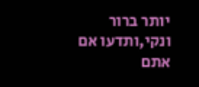יותר ברור ונקי,ותדעו אם אתם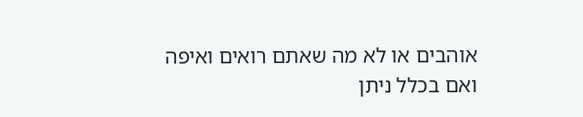אוהבים או לא מה שאתם רואים ואיפה ואם בכלל ניתן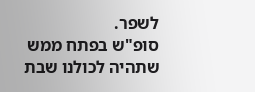לשפר.
סופ"ש בפתח ממש שתהיה לכולנו שבת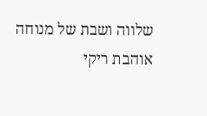שלווה ושבת של מנוחה
אוהבת ריקי